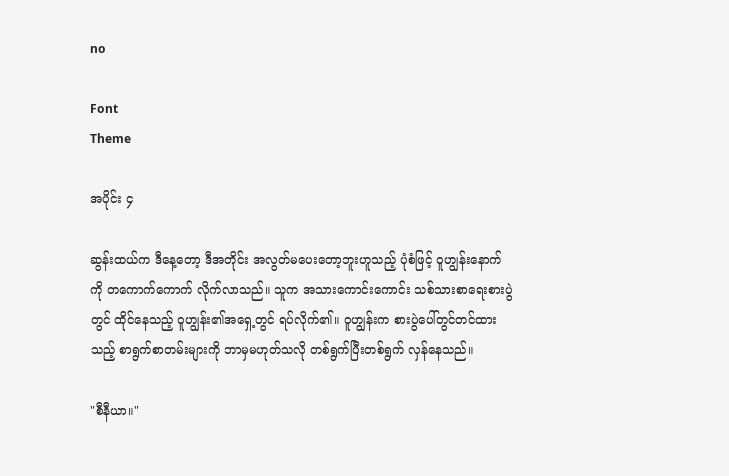no

Font
Theme

အပိုင်း ၄

ဆွန်းထယ်က ဒီနေ့တော့ ဒီအတိုင်း အလွတ်မပေးတော့ဘူးဟူသည့် ပုံစံဖြင့် ဝူဟျွန်းနောက်ကို တကောက်ကောက် လိုက်လာသည်။ သူက အသားကောင်းကောင်း သစ်သားစာရေးစားပွဲတွင် ထိုင်နေသည့် ဝူဟျွန်း၏အရှေ့တွင် ရပ်လိုက်၏။ ဝူဟျွန်းက စားပွဲပေါ်တွင်တင်ထားသည့် စာရွက်စာတမ်းများကို ဘာမှမဟုတ်သလို တစ်ရွက်ပြီးတစ်ရွက် လှန်နေသည်။

"စီနီယာ။"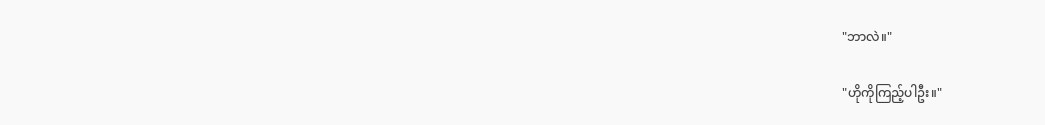"ဘာလဲ။"

"ဟိုကိုကြည့်ပါဦး။"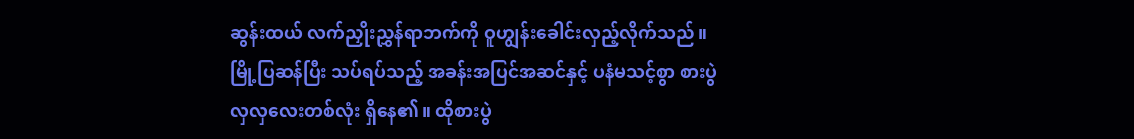ဆွန်းထယ် လက်ညှိုးညွှန်ရာဘက်ကို ဝူဟျွန်းခေါင်းလှည့်လိုက်သည်။ မြို့ပြဆန်ပြီး သပ်ရပ်သည့် အခန်းအပြင်အဆင်နှင့် ပနံမသင့်စွာ စားပွဲလှလှလေးတစ်လုံး ရှိနေ၏။ ထိုစားပွဲ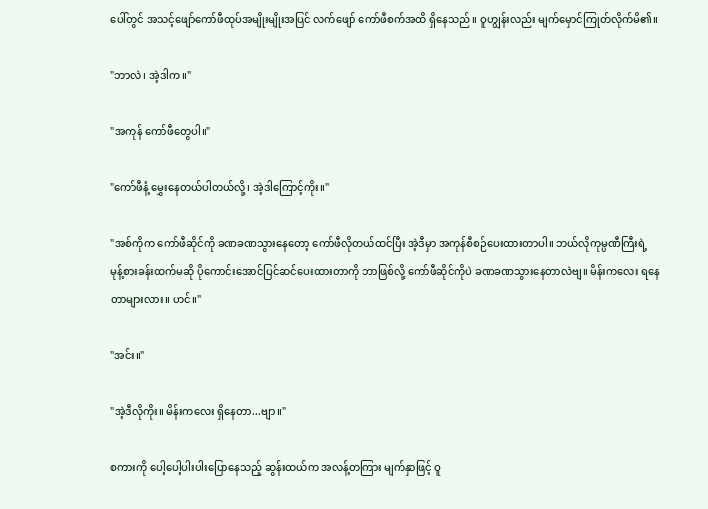ပေါ်တွင် အသင့်ဖျော်ကော်ဖီထုပ်အမျိုးမျိုးအပြင် လက်ဖျော် ကော်ဖီစက်အထိ ရှိနေသည်။ ဝူဟျွန်းလည်း မျက်မှောင်ကြုတ်လိုက်မိ၏။

"ဘာလဲ၊ အဲ့ဒါက။"

"အကုန် ကော်ဖီတွေပါ။"

"ကော်ဖီနံ့ မွှေးနေတယ်ပါတယ်လို့၊ အဲ့ဒါကြောင့်ကိုး။"

"အစ်ကိုက ကော်ဖီဆိုင်ကို ခဏခဏသွားနေတော့ ကော်ဖီလိုတယ်ထင်ပြီး အဲ့ဒီမှာ အကုန်စီစဉ်ပေးထားတာပါ။ ဘယ်လိုကုမ္ပဏီကြီးရဲ့ မုန့်စားခန်းထက်မဆို ပိုကောင်းအောင်ပြင်ဆင်ပေးထားတာကို ဘာဖြစ်လို့ ကော်ဖီဆိုင်ကိုပဲ ခဏခဏသွားနေတာလဲဗျ။ မိန်းကလေး ရနေတာများလား။ ဟင်။"

"အင်း။"

"အဲ့ဒီလိုကိုး။ မိန်းကလေး ရှိနေတာ...ဗျာ။"

စကားကို ပေါ့ပေါ့ပါးပါးပြောနေသည့် ဆွန်းထယ်က အလန့်တကြား မျက်နှာဖြင့် ဝူ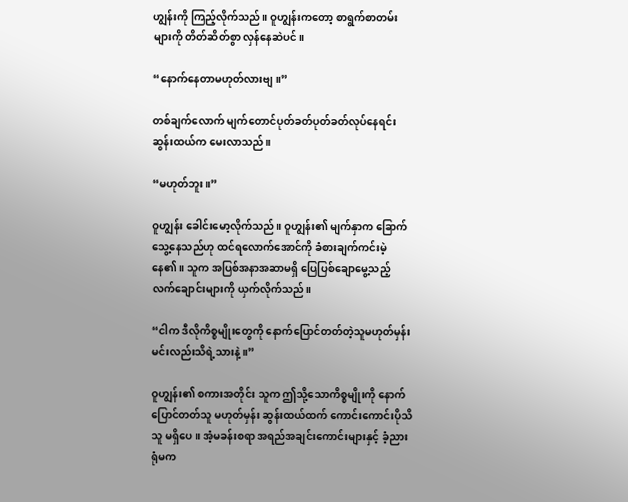ဟျွန်းကို ကြည့်လိုက်သည်။ ဝူဟျွန်းကတော့ စာရွက်စာတမ်းများကို တိတ်ဆိတ်စွာ လှန်နေဆဲပင်။

“နောက်နေတာမဟုတ်လားဗျ။”

တစ်ချက်လောက် မျက်တောင်ပုတ်ခတ်ပုတ်ခတ်လုပ်နေရင်း ဆွန်းထယ်က မေးလာသည်။

“မဟုတ်ဘူး။”

ဝူဟျွန်း ခေါင်းမော့လိုက်သည်။ ဝူဟျွန်း၏ မျက်နှာက ခြောက်သွေ့နေသည်ဟု ထင်ရလောက်အောင်ကို ခံစားချက်ကင်းမဲ့နေ၏။ သူက အပြစ်အနာအဆာမရှိ ပြေပြစ်ချောမွေ့သည့် လက်ချောင်းများကို ယှက်လိုက်သည်။

“ငါက ဒီလိုကိစ္စမျိုးတွေကို နောက်ပြောင်တတ်တဲ့သူမဟုတ်မှန်း မင်းလည်းသိရဲ့သားနဲ့။”

ဝူဟျွန်း၏ စကားအတိုင်း သူက ဤသို့သောကိစ္စမျိုးကို နောက်ပြောင်တတ်သူ မဟုတ်မှန်း ဆွန်းထယ်ထက် ကောင်းကောင်းပိုသိသူ မရှိပေ။ အံ့မခန်းစရာ အရည်အချင်းကောင်းများနှင့် ခံ့ညားရုံမက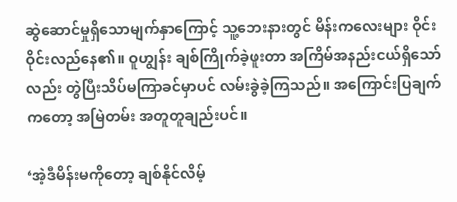ဆွဲဆောင်မှုရှိသောမျက်နှာကြောင့် သူ့ဘေးနားတွင် မိန်းကလေးများ ဝိုင်းဝိုင်းလည်နေ၏။ ဝူဟျွန်း ချစ်ကြိုက်ခဲ့ဖူးတာ အကြိမ်အနည်းငယ်ရှိသော်လည်း တွဲပြီးသိပ်မကြာခင်မှာပင် လမ်းခွဲခဲ့ကြသည်။ အကြောင်းပြချက်ကတော့ အမြဲတမ်း အတူတူချည်းပင်။

‘အဲ့ဒီမိန်းမကိုတော့ ချစ်နိုင်လိမ့်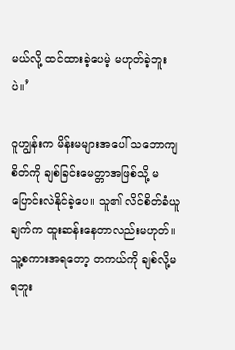မယ်လို့ ထင်ထားခဲ့ပေမဲ့ မဟုတ်ခဲ့ဘူးပဲ။’

ဝူဟျွန်းက မိန်းမများအပေါ် သဘောကျစိတ်ကို ချစ်ခြင်းမေတ္တာအဖြစ်သို့ မပြောင်းလဲနိုင်ခဲ့ပေ။ သူ၏ လိင်စိတ်ခံယူချက်က ထူးဆန်းနေတာလည်းမဟုတ်။ သူ့စကားအရတော့ တကယ်ကို ချစ်လို့မရဘူး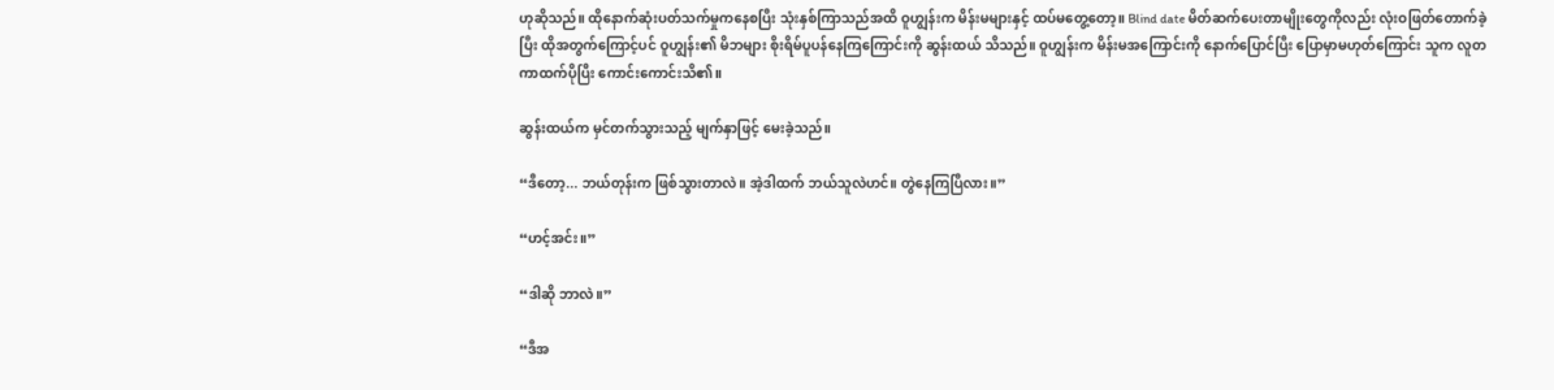ဟုဆိုသည်။ ထိုနောက်ဆုံးပတ်သက်မှုကနေစပြီး သုံးနှစ်ကြာသည်အထိ ဝူဟျွန်းက မိန်းမများနှင့် ထပ်မတွေ့တော့။ Blind date မိတ်ဆက်ပေးတာမျိုးတွေကိုလည်း လုံးဝဖြတ်တောက်ခဲ့ပြီး ထိုအတွက်ကြောင့်ပင် ဝူဟျွန်း၏ မိဘများ စိုးရိမ်ပူပန်နေကြကြောင်းကို ဆွန်းထယ် သိသည်။ ဝူဟျွန်းက မိန်းမအကြောင်းကို နောက်ပြောင်ပြီး ပြောမှာမဟုတ်ကြောင်း သူက လူတကာထက်ပိုပြီး ကောင်းကောင်းသိ၏။

ဆွန်းထယ်က မှင်တက်သွားသည့် မျက်နှာဖြင့် မေးခဲ့သည်။

“ဒီတော့... ဘယ်တုန်းက ဖြစ်သွားတာလဲ။ အဲ့ဒါထက် ဘယ်သူလဲဟင်။ တွဲနေကြပြီလား။”

“ဟင့်အင်း။”

“ဒါဆို ဘာလဲ။”

“ဒီအ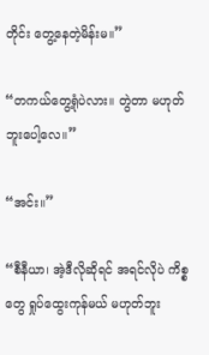တိုင်း တွေ့နေတဲ့မိန်းမ။”

“တကယ်တွေ့ရုံပဲလား။ တွဲတာ မဟုတ်ဘူးပေါ့လေ။”

“အင်း။”

“စီနီယာ၊ အဲ့ဒီလိုဆိုရင် အရင်လိုပဲ ကိစ္စတွေ ရှုပ်ထွေးကုန်မယ် မဟုတ်ဘူး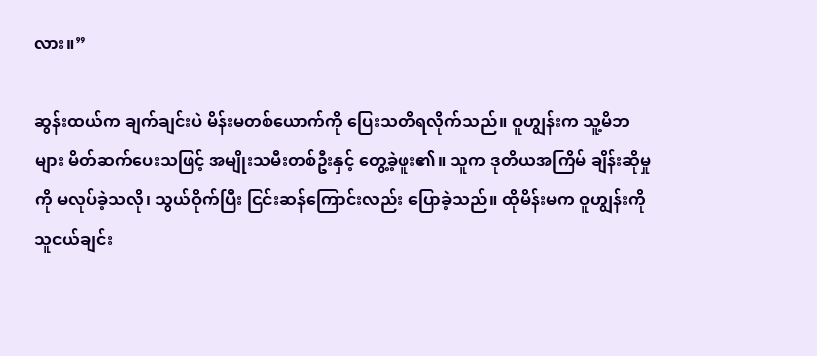လား။”

ဆွန်းထယ်က ချက်ချင်းပဲ မိန်းမတစ်ယောက်ကို ပြေးသတိရလိုက်သည်။ ဝူဟျွန်းက သူ့မိဘများ မိတ်ဆက်ပေးသဖြင့် အမျိုးသမီးတစ်ဦးနှင့် တွေ့ခဲ့ဖူး၏။ သူက ဒုတိယအကြိမ် ချိန်းဆိုမှုကို မလုပ်ခဲ့သလို၊ သွယ်ဝိုက်ပြီး ငြင်းဆန်ကြောင်းလည်း ပြောခဲ့သည်။ ထိုမိန်းမက ဝူဟျွန်းကို သူငယ်ချင်း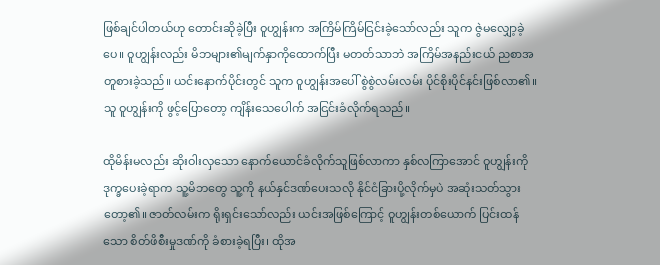ဖြစ်ချင်ပါတယ်ဟု တောင်းဆိုခဲ့ပြီး ဝူဟျွန်းက အကြိမ်ကြိမ်ငြင်းခဲ့သော်လည်း သူက ဇွဲမလျှော့ခဲ့ပေ။ ဝူဟျွန်းလည်း မိဘများ၏မျက်နှာကိုထောက်ပြီး မတတ်သာဘဲ အကြိမ်အနည်းငယ် ညစာအတူစားခဲ့သည်။ ယင်းနောက်ပိုင်းတွင် သူက ဝူဟျွန်းအပေါ် စွဲစွဲလမ်းလမ်း ပိုင်စိုးပိုင်နင်းဖြစ်လာ၏။ သူ ဝူဟျွန်းကို ဖွင့်ပြောတော့ ကျိန်းသေပေါက် အငြင်းခံလိုက်ရသည်။

ထိုမိန်းမလည်း ဆိုးဝါးလှသော နောက်ယောင်ခံလိုက်သူဖြစ်လာကာ နှစ်လကြာအောင် ဝူဟျွန်းကို ဒုက္ခပေးခဲ့ရာက သူ့မိဘတွေ သူ့ကို နယ်နှင်ဒဏ်ပေးသလို နိုင်ငံခြားပို့လိုက်မှပဲ အဆုံးသတ်သွားတော့၏။ ဇာတ်လမ်းက ရိုးရှင်းသော်လည်း ယင်းအဖြစ်ကြောင့် ဝူဟျွန်းတစ်ယောက် ပြင်းထန်သော စိတ်ဖိစီးမှုဒဏ်ကို ခံစားခဲ့ရပြီး၊ ထိုအ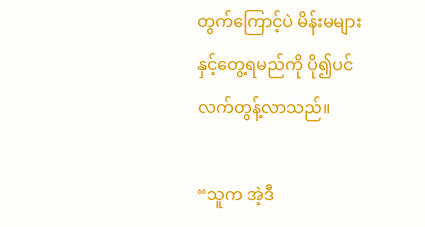တွက်ကြောင့်ပဲ မိန်းမများနှင့်တွေ့ရမည်ကို ပို၍ပင်လက်တွန့်လာသည်။

“သူက အဲ့ဒီ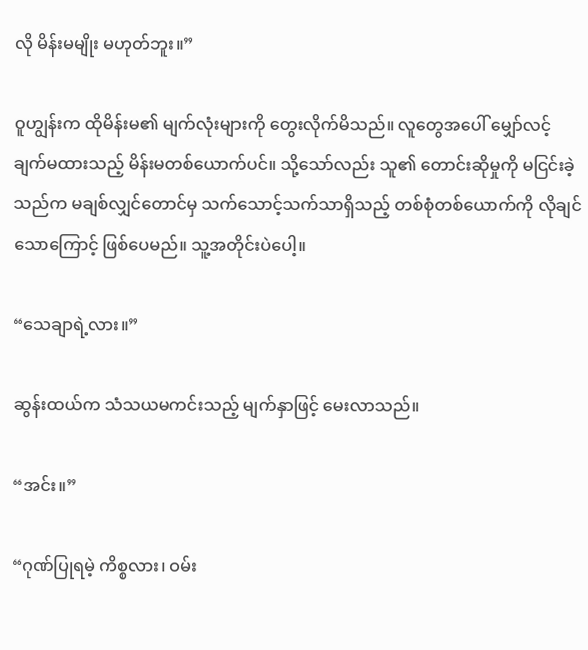လို မိန်းမမျိုး မဟုတ်ဘူး။”

ဝူဟျွန်းက ထိုမိန်းမ၏ မျက်လုံးများကို တွေးလိုက်မိသည်။ လူတွေအပေါ် မျှော်လင့်ချက်မထားသည့် မိန်းမတစ်ယောက်ပင်။ သို့သော်လည်း သူ၏ တောင်းဆိုမှုကို မငြင်းခဲ့သည်က မချစ်လျှင်တောင်မှ သက်သောင့်သက်သာရှိသည့် တစ်စုံတစ်ယောက်ကို လိုချင်သောကြောင့် ဖြစ်ပေမည်။ သူ့အတိုင်းပဲပေါ့။

“သေချာရဲ့လား။”

ဆွန်းထယ်က သံသယမကင်းသည့် မျက်နှာဖြင့် မေးလာသည်။

“အင်း။”

“ဂုဏ်ပြုရမဲ့ ကိစ္စလား၊ ဝမ်း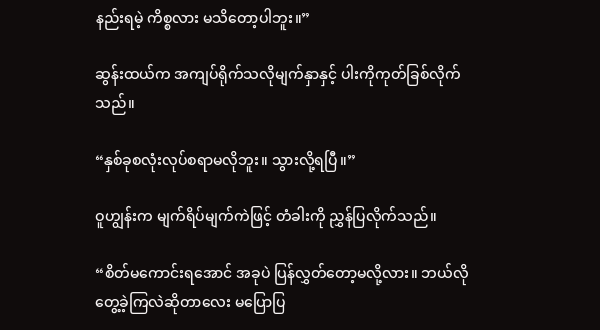နည်းရမဲ့ ကိစ္စလား မသိတော့ပါဘူး။”

ဆွန်းထယ်က အကျပ်ရိုက်သလိုမျက်နှာနှင့် ပါးကိုကုတ်ခြစ်လိုက်သည်။

“နှစ်ခုစလုံးလုပ်စရာမလိုဘူး။ သွားလို့ရပြီ။”

ဝူဟျွန်းက မျက်ရိပ်မျက်ကဲဖြင့် တံခါးကို ညွှန်ပြလိုက်သည်။

“စိတ်မကောင်းရအောင် အခုပဲ ပြန်လွှတ်တော့မလို့လား။ ဘယ်လိုတွေ့ခဲ့ကြလဲဆိုတာလေး မပြောပြ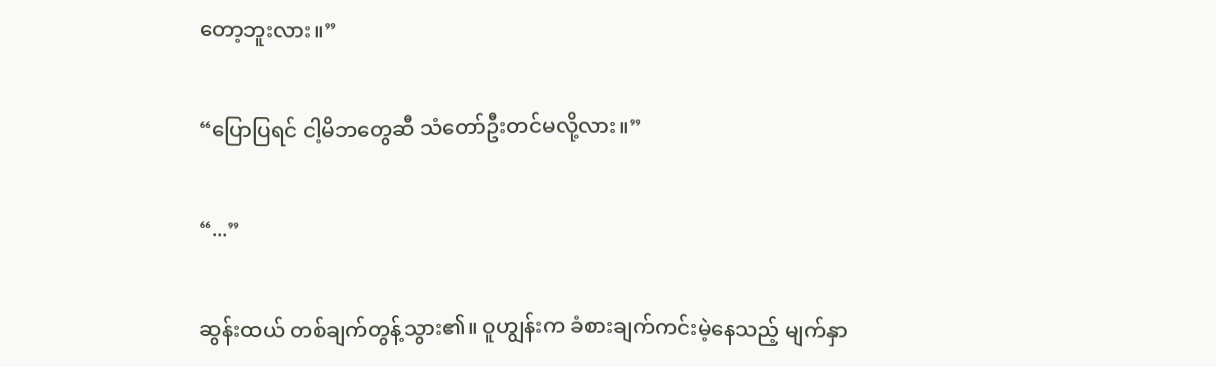တော့ဘူးလား။”

“ပြောပြရင် ငါ့မိဘတွေဆီ သံတော်ဦးတင်မလို့လား။”

“...”

ဆွန်းထယ် တစ်ချက်တွန့်သွား၏။ ဝူဟျွန်းက ခံစားချက်ကင်းမဲ့နေသည့် မျက်နှာ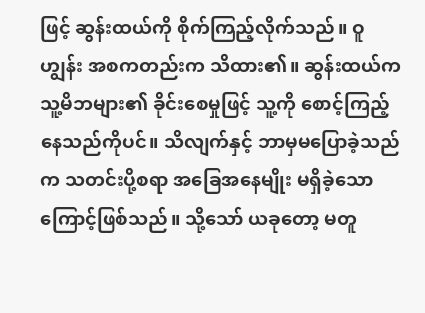ဖြင့် ဆွန်းထယ်ကို စိုက်ကြည့်လိုက်သည်။ ဝူဟျွန်း အစကတည်းက သိထား၏။ ဆွန်းထယ်က သူ့မိဘများ၏ ခိုင်းစေမှုဖြင့် သူ့ကို စောင့်ကြည့်နေသည်ကိုပင်။ သိလျက်နှင့် ဘာမှမပြောခဲ့သည်က သတင်းပို့စရာ အခြေအနေမျိုး မရှိခဲ့သောကြောင့်ဖြစ်သည်။ သို့သော် ယခုတော့ မတူ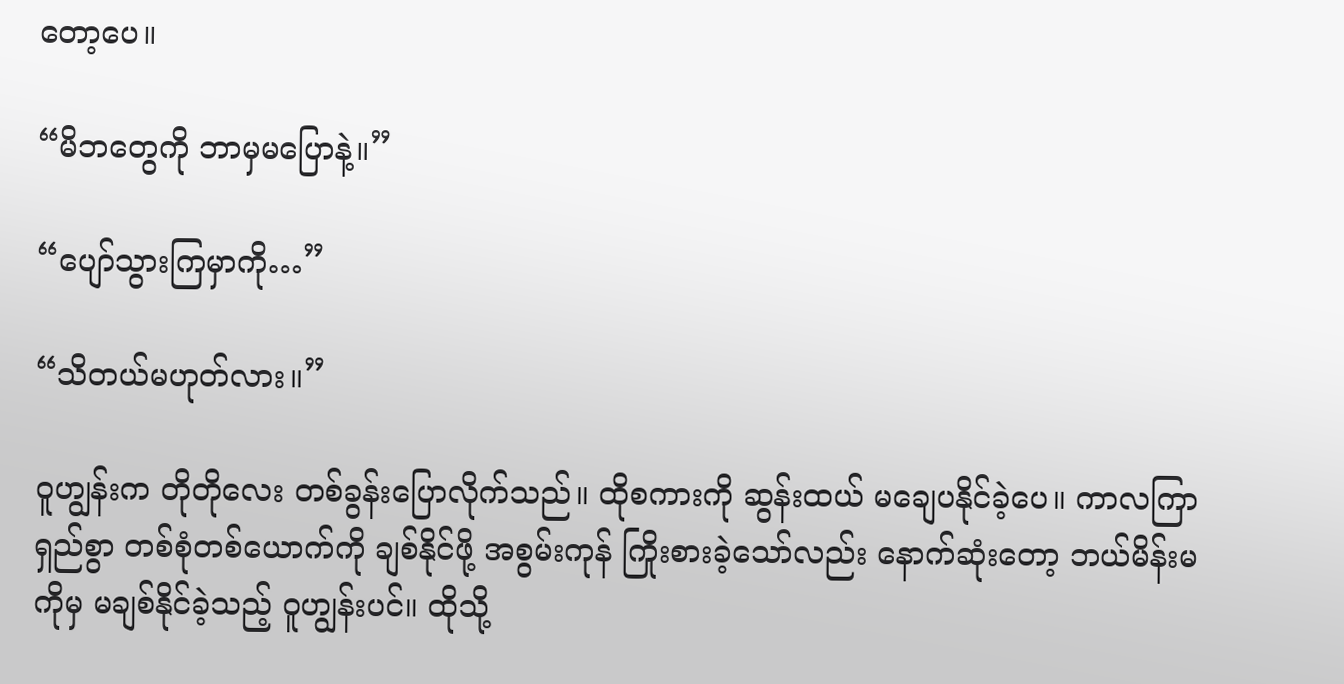တော့ပေ။

“မိဘတွေကို ဘာမှမပြောနဲ့။”

“ပျော်သွားကြမှာကို…”

“သိတယ်မဟုတ်လား။”

ဝူဟျွန်းက တိုတိုလေး တစ်ခွန်းပြောလိုက်သည်။ ထိုစကားကို ဆွန်းထယ် မချေပနိုင်ခဲ့ပေ။ ကာလကြာရှည်စွာ တစ်စုံတစ်ယောက်ကို ချစ်နိုင်ဖို့ အစွမ်းကုန် ကြိုးစားခဲ့သော်လည်း နောက်ဆုံးတော့ ဘယ်မိန်းမကိုမှ မချစ်နိုင်ခဲ့သည့် ဝူဟျွန်းပင်။ ထိုသို့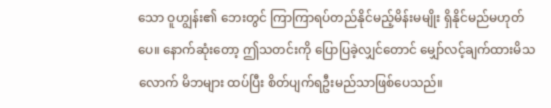သော ဝူဟျွန်း၏ ဘေးတွင် ကြာကြာရပ်တည်နိုင်မည့်မိန်းမမျိုး ရှိနိုင်မည်မဟုတ်ပေ။ နောက်ဆုံးတော့ ဤသတင်းကို ပြောပြခဲ့လျှင်တောင် မျှော်လင့်ချက်ထားမိသလောက် မိဘများ ထပ်ပြီး စိတ်ပျက်ရဦးမည်သာဖြစ်ပေသည်။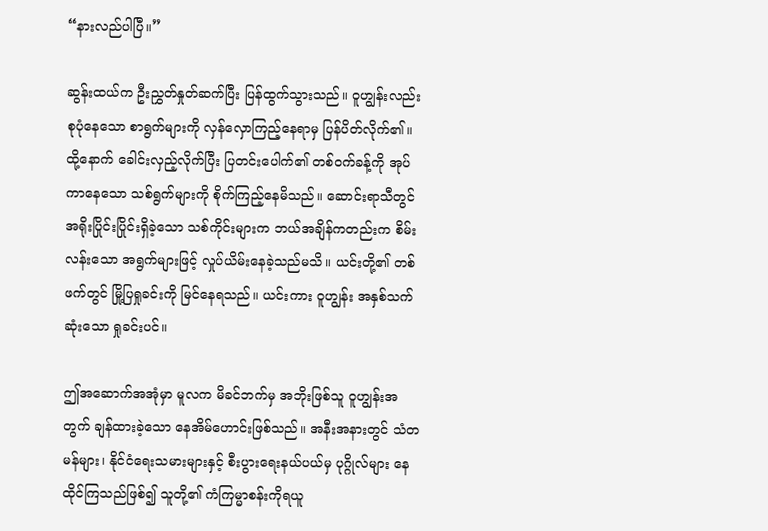“နားလည်ပါပြီ။”

ဆွန်းထယ်က ဦးညွှတ်နှုတ်ဆက်ပြီး ပြန်ထွက်သွားသည်။ ဝူဟျွန်းလည်း စုပုံနေသော စာရွက်များကို လှန်လှောကြည့်နေရာမှ ပြန်ပိတ်လိုက်၏။ ထို့နောက် ခေါင်းလှည့်လိုက်ပြီး ပြတင်းပေါက်၏ တစ်ဝက်ခန့်ကို အုပ်ကာနေသော သစ်ရွက်များကို စိုက်ကြည့်နေမိသည်။ ဆောင်းရာသီတွင် အရိုးပြိုင်းပြိုင်းရှိခဲ့သော သစ်ကိုင်းများက ဘယ်အချိန်ကတည်းက စိမ်းလန်းသော အရွက်များဖြင့် လှုပ်ယိမ်းနေခဲ့သည်မသိ။ ယင်းတို့၏ တစ်ဖက်တွင် မြို့ပြရှုခင်းကို မြင်နေရသည်။ ယင်းကား ဝူဟျွန်း အနှစ်သက်ဆုံးသော ရှုခင်းပင်။

ဤအဆောက်အအုံမှာ မူလက မိခင်ဘက်မှ အဘိုးဖြစ်သူ ဝူဟျွန်းအတွက် ချန်ထားခဲ့သော နေအိမ်ဟောင်းဖြစ်သည်။ အနီးအနားတွင် သံတမန်များ၊ နိုင်ငံရေးသမားများနှင့် စီးပွားရေးနယ်ပယ်မှ ပုဂ္ဂိုလ်များ နေထိုင်ကြသည်ဖြစ်၍ သူတို့၏ ကံကြမ္မာစန်းကိုရယူ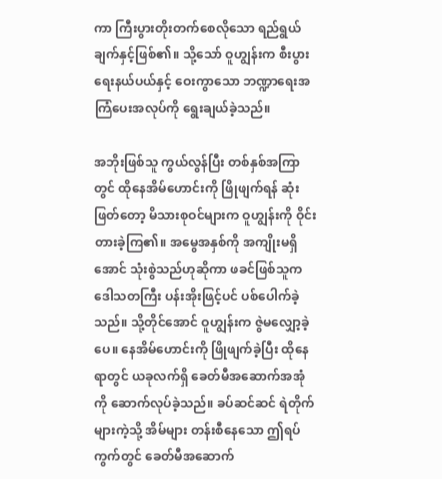ကာ ကြီးပွားတိုးတက်စေလိုသော ရည်ရွယ်ချက်နှင့်ဖြစ်၏။ သို့သော် ဝူဟျွန်းက စီးပွားရေးနယ်ပယ်နှင့် ဝေးကွာသော ဘဏ္ဍာရေးအကြံပေးအလုပ်ကို ရွေးချယ်ခဲ့သည်။

အဘိုးဖြစ်သူ ကွယ်လွန်ပြီး တစ်နှစ်အကြာတွင် ထိုနေအိမ်ဟောင်းကို ဖြိုဖျက်ရန် ဆုံးဖြတ်တော့ မိသားစုဝင်များက ဝူဟျွန်းကို ဝိုင်းတားခဲ့ကြ၏။ အမွေအနှစ်ကို အကျိုးမရှိအောင် သုံးစွဲသည်ဟုဆိုကာ ဖခင်ဖြစ်သူက ဒေါသတကြီး ပန်းအိုးဖြင့်ပင် ပစ်ပေါက်ခဲ့သည်။ သို့တိုင်အောင် ဝူဟျွန်းက ဇွဲမလျှော့ခဲ့ပေ။ နေအိမ်ဟောင်းကို ဖြိုဖျက်ခဲ့ပြီး ထိုနေရာတွင် ယခုလက်ရှိ ခေတ်မီအဆောက်အအုံကို ဆောက်လုပ်ခဲ့သည်။ ခပ်ဆင်ဆင် ရဲတိုက်များကဲ့သို့ အိမ်များ တန်းစီနေသော ဤရပ်ကွက်တွင် ခေတ်မီအဆောက်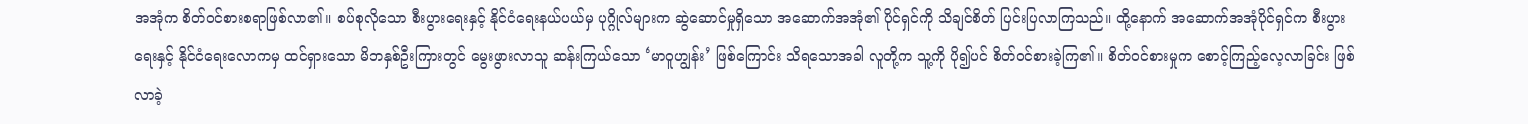အအုံက စိတ်ဝင်စားစရာဖြစ်လာ၏။ စပ်စုလိုသော စီးပွားရေးနှင့် နိုင်ငံရေးနယ်ပယ်မှ ပုဂ္ဂိုလ်များက ဆွဲဆောင်မှုရှိသော အဆောက်အအုံ၏ ပိုင်ရှင်ကို သိချင်စိတ် ပြင်းပြလာကြသည်။ ထို့နောက် အဆောက်အအုံပိုင်ရှင်က စီးပွားရေးနှင့် နိုင်ငံရေးလောကမှ ထင်ရှားသော မိဘနှစ်ဦးကြားတွင် မွေးဖွားလာသူ ဆန်းကြယ်သော ‘မာဝူဟျွန်း’ ဖြစ်ကြောင်း သိရသောအခါ လူတို့က သူ့ကို ပို၍ပင် စိတ်ဝင်စားခဲ့ကြ၏။ စိတ်ဝင်စားမှုက စောင့်ကြည့်လေ့လာခြင်း ဖြစ်လာခဲ့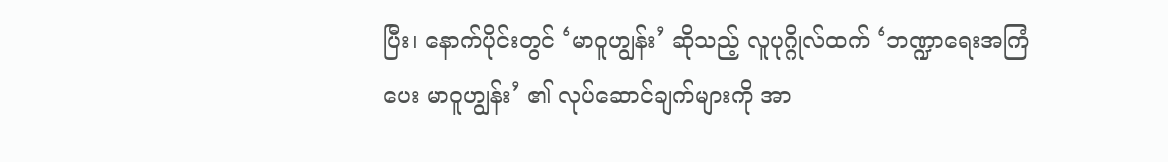ပြီး၊ နောက်ပိုင်းတွင် ‘မာဝူဟျွန်း’ ဆိုသည့် လူပုဂ္ဂိုလ်ထက် ‘ဘဏ္ဍာရေးအကြံပေး မာဝူဟျွန်း’ ၏ လုပ်ဆောင်ချက်များကို အာ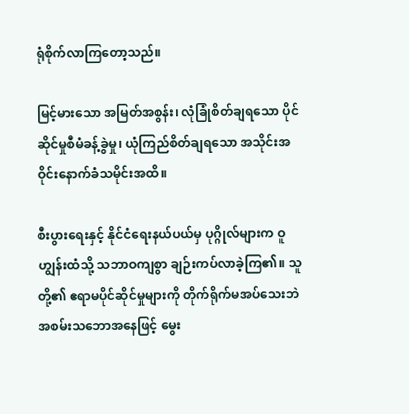ရုံစိုက်လာကြတော့သည်။

မြင့်မားသော အမြတ်အစွန်း၊ လုံခြုံစိတ်ချရသော ပိုင်ဆိုင်မှုစီမံခန့်ခွဲမှု၊ ယုံကြည်စိတ်ချရသော အသိုင်းအဝိုင်းနောက်ခံသမိုင်းအထိ။

စီးပွားရေးနှင့် နိုင်ငံရေးနယ်ပယ်မှ ပုဂ္ဂိုလ်များက ဝူဟျွန်းထံသို့ သဘာဝကျစွာ ချဉ်းကပ်လာခဲ့ကြ၏။ သူတို့၏ ဧရာမပိုင်ဆိုင်မှုများကို တိုက်ရိုက်မအပ်သေးဘဲ အစမ်းသဘောအနေဖြင့် မွေး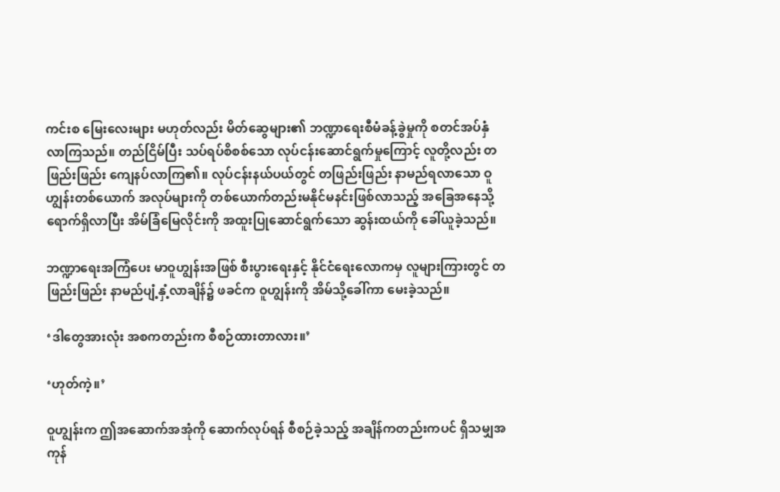ကင်းစ မြေးလေးများ မဟုတ်လည်း မိတ်ဆွေများ၏ ဘဏ္ဍာရေးစီမံခန့်ခွဲမှုကို စတင်အပ်နှံလာကြသည်။ တည်ငြိမ်ပြီး သပ်ရပ်စိစစ်သော လုပ်ငန်းဆောင်ရွက်မှုကြောင့် လူတို့လည်း တဖြည်းဖြည်း ကျေနပ်လာကြ၏။ လုပ်ငန်းနယ်ပယ်တွင် တဖြည်းဖြည်း နာမည်ရလာသော ဝူဟျွန်းတစ်ယောက် အလုပ်များကို တစ်ယောက်တည်းမနိုင်မနင်းဖြစ်လာသည့် အခြေအနေသို့ ရောက်ရှိလာပြီး အိမ်ခြံမြေလိုင်းကို အထူးပြုဆောင်ရွက်သော ဆွန်းထယ်ကို ခေါ်ယူခဲ့သည်။

ဘဏ္ဍာရေးအကြံပေး မာဝူဟျွန်းအဖြစ် စီးပွားရေးနှင့် နိုင်ငံရေးလောကမှ လူများကြားတွင် တဖြည်းဖြည်း နာမည်ပျံ့နှံ့လာချိန်၌ ဖခင်က ဝူဟျွန်းကို အိမ်သို့ခေါ်ကာ မေးခဲ့သည်။

‘ဒါတွေအားလုံး အစကတည်းက စီစဉ်ထားတာလား။’

‘ဟုတ်ကဲ့။’

ဝူဟျွန်းက ဤအဆောက်အအုံကို ဆောက်လုပ်ရန် စီစဉ်ခဲ့သည့် အချိန်ကတည်းကပင် ရှိသမျှအကုန်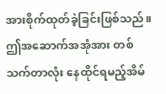အားစိုက်ထုတ်ခဲ့ခြင်းဖြစ်သည်။ ဤအဆောက်အအုံအား တစ်သက်တာလုံး နေထိုင်ရမည့်အိမ်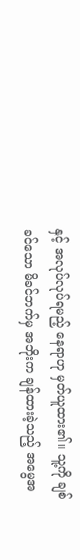နှင့် အလုပ်လုပ်ရမည့် နေရာဟု မှတ်ယူထား၏။ သူ့ကို ချစ်ခင်သော မိခင်ဘက်မှ အဘိုးက ချန်ထားခဲ့သည့် အမွေအ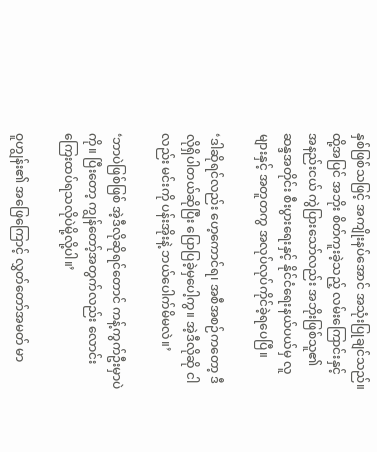နှစ်ဖြစ်သဖြင့် အကျိုးနပ်အောင် အသုံးပြုချင်သည်။ ထို့အပြင် အဘိုး စိတ်ကူးခဲ့သည့် လမ်းကြောင်းနှင့် အနည်းငယ် ကွဲပြားသော်လည်း အဘိုးဖြစ်သူ၏ ဆန္ဒအတိုင်း စီးပွားရေးနှင့် နိုင်ငံရေးနယ်ပယ်မှ လူများနှင့် အတူတကွ အလုပ်လုပ်ကိုင်ခဲ့ရပေပြီ။

‘ဒါဆိုရင်လည်း ဟေ့ကောင်ရ၊ အစီအစဉ်ကတော့ ဒီလိုရှိပါတယ်ဆိုပြီး ပြောပြခဲ့မှပေါ့ကွ။ အဲ့ဒီလိုဆို ငါလည်း မင်းကို ပန်းအိုးနဲ့ ဘယ်ပေါက်မိမလဲ။’

‘ဘာပဲဖြစ်ဖြစ် အဲ့ဒီလိုဆိုရင်တောင် ကန့်ကွက်ဦးမှာပဲကို။ ပြီးတော့ ကျွန်တော့်အတွက်လည်း လောင်းကြေးထပ်ရသလိုပဲမို့လို့ပါ။’

ဝူဟျွန်း၏ အဖြေကြောင့် လွှတ်တော်အမတ် မာ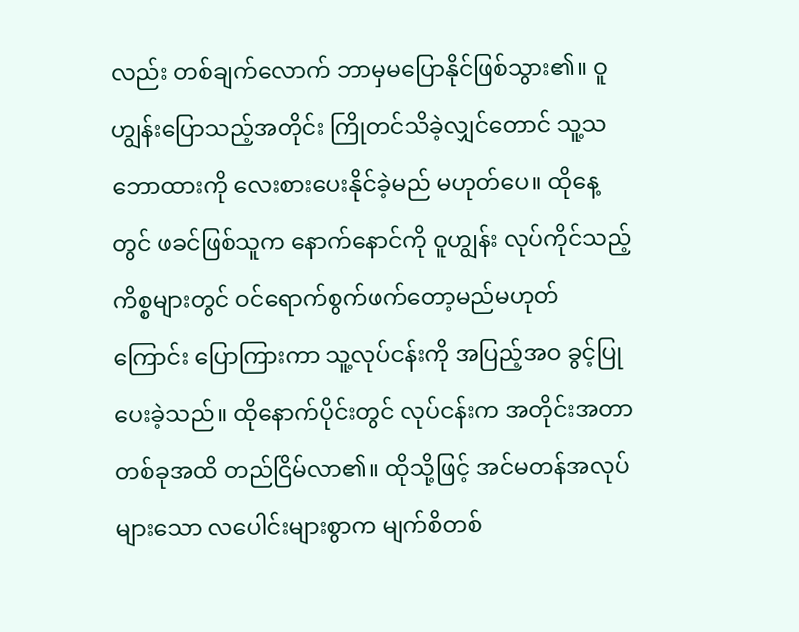လည်း တစ်ချက်လောက် ဘာမှမပြောနိုင်ဖြစ်သွား၏။ ဝူဟျွန်းပြောသည့်အတိုင်း ကြိုတင်သိခဲ့လျှင်တောင် သူ့သဘောထားကို လေးစားပေးနိုင်ခဲ့မည် မဟုတ်ပေ။ ထိုနေ့တွင် ဖခင်ဖြစ်သူက နောက်နောင်ကို ဝူဟျွန်း လုပ်ကိုင်သည့်ကိစ္စများတွင် ဝင်ရောက်စွက်ဖက်တော့မည်မဟုတ်ကြောင်း ပြောကြားကာ သူ့လုပ်ငန်းကို အပြည့်အဝ ခွင့်ပြုပေးခဲ့သည်။ ထိုနောက်ပိုင်းတွင် လုပ်ငန်းက အတိုင်းအတာတစ်ခုအထိ တည်ငြိမ်လာ၏။ ထိုသို့ဖြင့် အင်မတန်အလုပ်များသော လပေါင်းများစွာက မျက်စိတစ်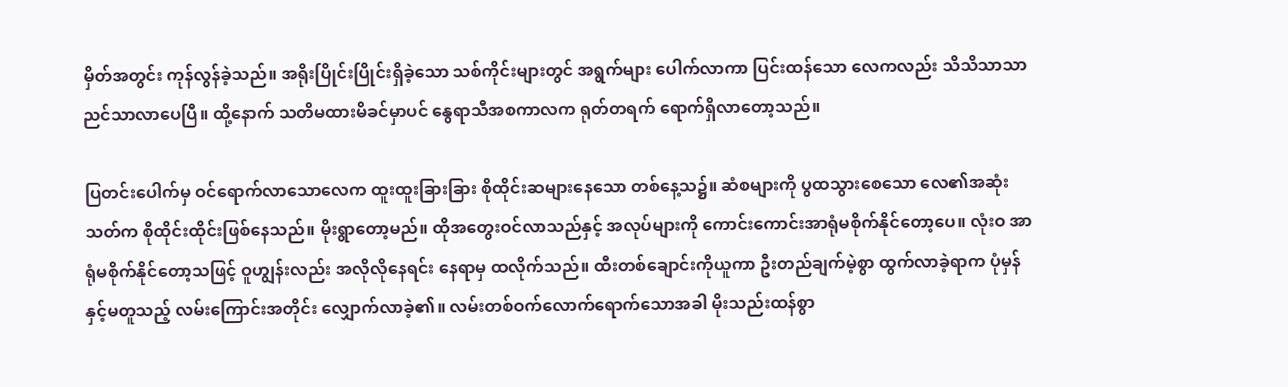မှိတ်အတွင်း ကုန်လွန်ခဲ့သည်။ အရိုးပြိုင်းပြိုင်းရှိခဲ့သော သစ်ကိုင်းများတွင် အရွက်များ ပေါက်လာကာ ပြင်းထန်သော လေကလည်း သိသိသာသာ ညင်သာလာပေပြီ။ ထို့နောက် သတိမထားမိခင်မှာပင် နွေရာသီအစကာလက ရုတ်တရက် ရောက်ရှိလာတော့သည်။

ပြတင်းပေါက်မှ ဝင်ရောက်လာသောလေက ထူးထူးခြားခြား စိုထိုင်းဆများနေသော တစ်နေ့သ၌။ ဆံစများကို ပွထသွားစေသော လေ၏အဆုံးသတ်က စိုထိုင်းထိုင်းဖြစ်နေသည်။ မိုးရွာတော့မည်။ ထိုအတွေးဝင်လာသည်နှင့် အလုပ်များကို ကောင်းကောင်းအာရုံမစိုက်နိုင်တော့ပေ။ လုံးဝ အာရုံမစိုက်နိုင်တော့သဖြင့် ဝူဟျွန်းလည်း အလိုလိုနေရင်း နေရာမှ ထလိုက်သည်။ ထီးတစ်ချောင်းကိုယူကာ ဦးတည်ချက်မဲ့စွာ ထွက်လာခဲ့ရာက ပုံမှန်နှင့်မတူသည့် လမ်းကြောင်းအတိုင်း လျှောက်လာခဲ့၏။ လမ်းတစ်ဝက်လောက်ရောက်သောအခါ မိုးသည်းထန်စွာ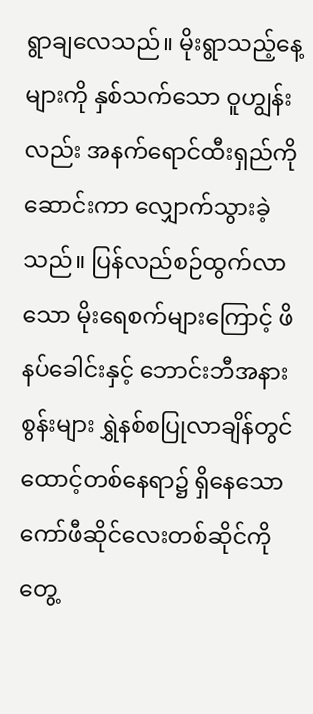ရွာချလေသည်။ မိုးရွာသည့်နေ့များကို နှစ်သက်သော ဝူဟျွန်းလည်း အနက်ရောင်ထီးရှည်ကိုဆောင်းကာ လျှောက်သွားခဲ့သည်။ ပြန်လည်စဉ်ထွက်လာသော မိုးရေစက်များကြောင့် ဖိနပ်ခေါင်းနှင့် ဘောင်းဘီအနားစွန်းများ ရွှဲနစ်စပြုလာချိန်တွင် ထောင့်တစ်နေရာ၌ ရှိနေသော ကော်ဖီဆိုင်လေးတစ်ဆိုင်ကို တွေ့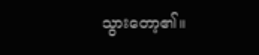သွားတော့၏။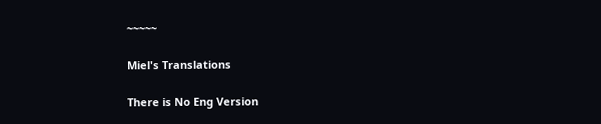~~~~~

Miel's Translations

There is No Eng Version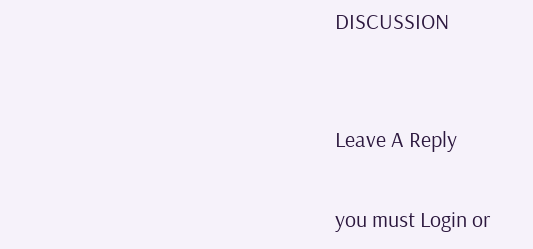DISCUSSION


Leave A Reply

you must Login or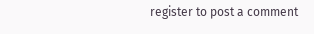register to post a comment